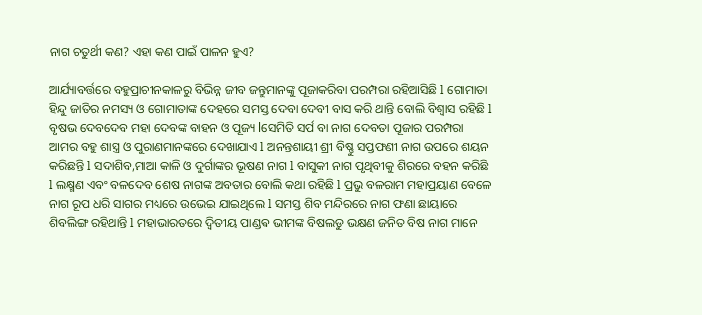ନାଗ ଚତୁର୍ଥୀ କଣ? ଏହା କଣ ପାଇଁ ପାଳନ ହୁଏ?

ଆର୍ଯ୍ୟାବର୍ତ୍ତରେ ବହୁପ୍ରାଚୀନକାଳରୁ ବିଭିନ୍ନ ଜୀବ ଜନ୍ତୁମାନଙ୍କୁ ପୂଜାକରିବା ପରମ୍ପରା ରହିଆସିଛି l ଗୋମାତା ହିନ୍ଦୁ ଜାତିର ନମସ୍ୟ ଓ ଗୋମାତାଙ୍କ ଦେହରେ ସମସ୍ତ ଦେବା ଦେବୀ ବାସ କରି ଥାନ୍ତି ବୋଲି ବିଶ୍ୱାସ ରହିଛି l ବୃଷଭ ଦେବଦେବ ମହା ଦେବଙ୍କ ବାହନ ଓ ପୂଜ୍ୟ lସେମିତି ସର୍ପ ବା ନାଗ ଦେବତା ପୂଜାର ପରମ୍ପରା ଆମର ବହୁ ଶାସ୍ତ୍ର ଓ ପୁରାଣମାନଙ୍କରେ ଦେଖାଯାଏ l ଅନନ୍ତଶାୟୀ ଶ୍ରୀ ବିଷ୍ଣୁ ସପ୍ତଫଣୀ ନାଗ ଉପରେ ଶୟନ କରିଛନ୍ତି l ସଦାଶିବ,ମାଆ କାଳି ଓ ଦୁର୍ଗାଙ୍କର ଭୂଷଣ ନାଗ l ବାସୁକୀ ନାଗ ପୃଥିବୀକୁ ଶିରରେ ବହନ କରିଛି l ଲକ୍ଷ୍ମଣ ଏବଂ ବଳଦେବ ଶେଷ ନାଗଙ୍କ ଅବତାର ବୋଲି କଥା ରହିଛି l ପ୍ରଭୁ ବଳରାମ ମହାପ୍ରୟାଣ ବେଳେ ନାଗ ରୂପ ଧରି ସାଗର ମଧ୍ୟରେ ଉଭେଇ ଯାଇଥିଲେ l ସମସ୍ତ ଶିବ ମନ୍ଦିରରେ ନାଗ ଫଣା ଛାୟାରେ ଶିବଲିଙ୍ଗ ରହିଥାନ୍ତି l ମହାଭାରତରେ ଦ୍ୱିତୀୟ ପାଣ୍ଡଵ ଭୀମଙ୍କ ବିଷଲଡୁ ଭକ୍ଷଣ ଜନିତ ବିଷ ନାଗ ମାନେ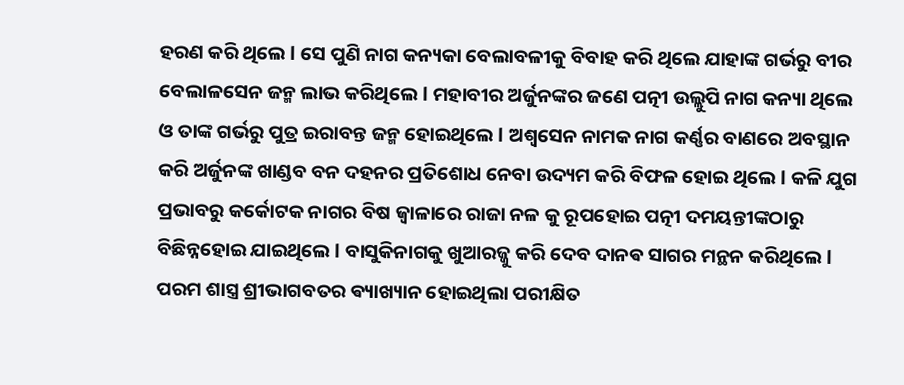ହରଣ କରି ଥିଲେ l ସେ ପୁଣି ନାଗ କନ୍ୟକା ବେଲାବଳୀକୁ ବିବାହ କରି ଥିଲେ ଯାହାଙ୍କ ଗର୍ଭରୁ ବୀର ବେଲାଳସେନ ଜନ୍ମ ଲାଭ କରିଥିଲେ l ମହାବୀର ଅର୍ଜୁନଙ୍କର ଜଣେ ପତ୍ନୀ ଉଲ୍ଲୁପି ନାଗ କନ୍ୟା ଥିଲେ ଓ ତାଙ୍କ ଗର୍ଭରୁ ପୁତ୍ର ଇରାବନ୍ତ ଜନ୍ମ ହୋଇଥିଲେ l ଅଶ୍ୱସେନ ନାମକ ନାଗ କର୍ଣ୍ଣର ବାଣରେ ଅବସ୍ଥାନ କରି ଅର୍ଜୁନଙ୍କ ଖାଣ୍ଡବ ବନ ଦହନର ପ୍ରତିଶୋଧ ନେବା ଉଦ୍ୟମ କରି ବିଫଳ ହୋଇ ଥିଲେ l କଳି ଯୁଗ ପ୍ରଭାବରୁ କର୍କୋଟକ ନାଗର ବିଷ ଜ୍ୱାଳାରେ ରାଜା ନଳ କୁ ରୂପହୋଇ ପତ୍ନୀ ଦମୟନ୍ତୀଙ୍କଠାରୁ ବିଛିନ୍ନହୋଇ ଯାଇଥିଲେ l ବାସୁକିନାଗକୁ ଖୁଆରଜ୍ଜୁ କରି ଦେବ ଦାନଵ ସାଗର ମନ୍ଥନ କରିଥିଲେ l ପରମ ଶାସ୍ତ୍ର ଶ୍ରୀଭାଗବତର ଵ୍ୟାଖ୍ୟାନ ହୋଇଥିଲା ପରୀକ୍ଷିତ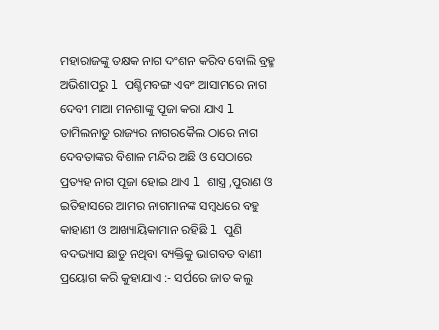ମହାରାଜଙ୍କୁ ତକ୍ଷକ ନାଗ ଦଂଶନ କରିବ ବୋଲି ବ୍ରହ୍ମ ଅଭିଶାପରୁ l ପଶ୍ଚିମବଙ୍ଗ ଏବଂ ଆସାମରେ ନାଗ ଦେବୀ ମାଆ ମନଶାଙ୍କୁ ପୂଜା କରା ଯାଏ l ତାମିଲନାଡୁ ରାଜ୍ୟର ନାଗରକୈଲ ଠାରେ ନାଗ ଦେବତାଙ୍କର ବିଶାଳ ମନ୍ଦିର ଅଛି ଓ ସେଠାରେ ପ୍ରତ୍ୟହ ନାଗ ପୂଜା ହୋଇ ଥାଏ l ଶାସ୍ତ୍ର ,ପୁରାଣ ଓ ଇତିହାସରେ ଆମର ନାଗମାନଙ୍କ ସମ୍ବଧରେ ବହୁ କାହାଣୀ ଓ ଆଖ୍ୟାୟିକାମାନ ରହିଛି l ପୁଣି ବଦଭ୍ୟାସ ଛାଡୁ ନଥିବା ବ୍ୟକ୍ତିକୁ ଭାଗବତ ବାଣୀ ପ୍ରୟୋଗ କରି କୁହାଯାଏ :- ସର୍ପରେ ଜାତ କଲୁ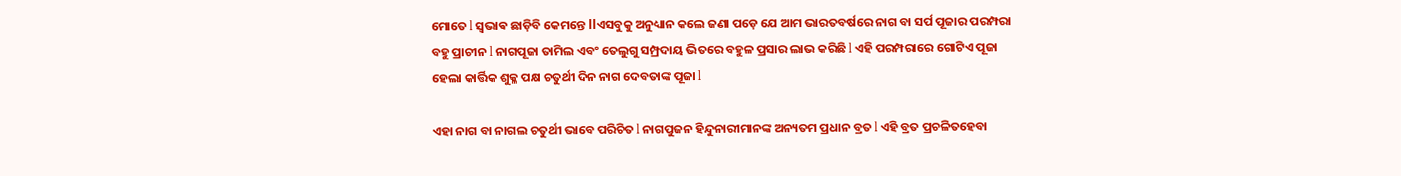ମୋତେ l ସ୍ଵଭାଵ ଛାଡ଼ିବି କେମନ୍ତେ llଏସବୁକୁ ଅନୁଧ୍ୟାନ କଲେ ଜଣା ପଡ଼େ ଯେ ଆମ ଭାରତବର୍ଷରେ ନାଗ ବା ସର୍ପ ପୂଜାର ପରମ୍ପରା ବହୁ ପ୍ରାଚୀନ l ନାଗପୂଜା ତାମିଲ ଏବଂ ତେଲୁଗୁ ସମ୍ପ୍ରଦାୟ ଭିତରେ ବହୁଳ ପ୍ରସାର ଲାଭ କରିଛି l ଏହି ପରମ୍ପରାରେ ଗୋଟିଏ ପୂଜା ହେଲା କାର୍ତ୍ତିକ ଶୁକ୍ଳ ପକ୍ଷ ଚତୁର୍ଥୀ ଦିନ ନାଗ ଦେବତାଙ୍କ ପୂଜା l

ଏହା ନାଗ ବା ନାଗଲ ଚତୁର୍ଥୀ ଭାବେ ପରିଚିତ l ନାଗପୁଜନ ହିନ୍ଦୁନାରୀମାନଙ୍କ ଅନ୍ୟତମ ପ୍ରଧାନ ବ୍ରତ l ଏହି ବ୍ରତ ପ୍ରଚଳିତହେବା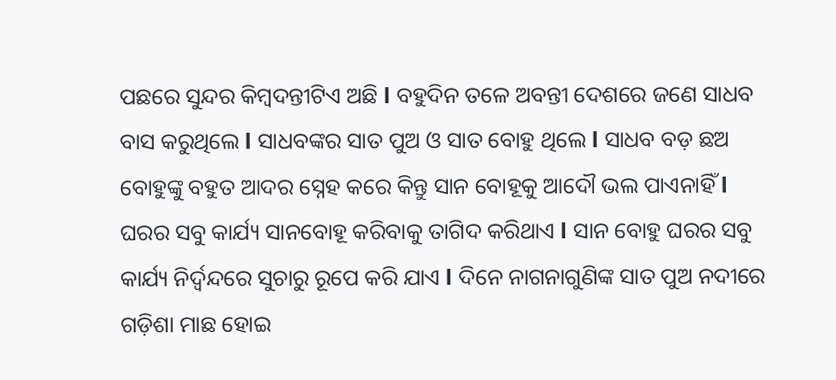ପଛରେ ସୁନ୍ଦର କିମ୍ବଦନ୍ତୀଟିଏ ଅଛି l ବହୁଦିନ ତଳେ ଅବନ୍ତୀ ଦେଶରେ ଜଣେ ସାଧବ ବାସ କରୁଥିଲେ l ସାଧବଙ୍କର ସାତ ପୁଅ ଓ ସାତ ବୋହୁ ଥିଲେ l ସାଧବ ବଡ଼ ଛଅ ବୋହୁଙ୍କୁ ବହୁତ ଆଦର ସ୍ନେହ କରେ କିନ୍ତୁ ସାନ ବୋହୂକୁ ଆଦୌ ଭଲ ପାଏନାହିଁ l ଘରର ସବୁ କାର୍ଯ୍ୟ ସାନବୋହୂ କରିବାକୁ ତାଗିଦ କରିଥାଏ l ସାନ ବୋହୁ ଘରର ସବୁ କାର୍ଯ୍ୟ ନିର୍ଦ୍ବନ୍ଦରେ ସୁଚାରୁ ରୂପେ କରି ଯାଏ l ଦିନେ ନାଗନାଗୁଣିଙ୍କ ସାତ ପୁଅ ନଦୀରେ ଗଡ଼ିଶା ମାଛ ହୋଇ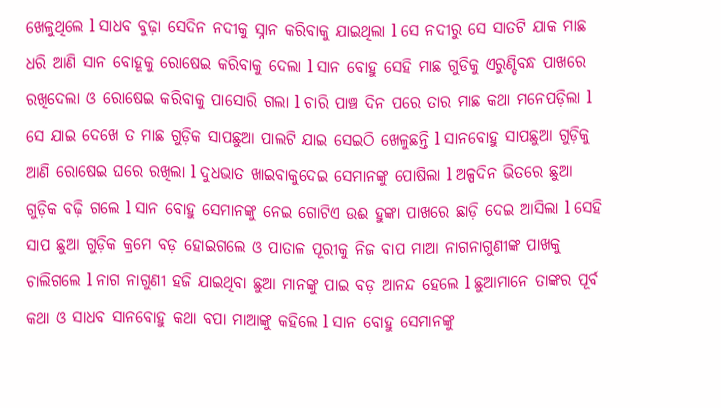ଖେଳୁଥିଲେ l ସାଧବ ବୁଢ଼ା ସେଦିନ ନଦୀକୁ ସ୍ନାନ କରିବାକୁ ଯାଇଥିଲା l ସେ ନଦୀରୁ ସେ ସାତଟି ଯାକ ମାଛ ଧରି ଆଣି ସାନ ବୋହୂକୁ ରୋଷେଇ କରିବାକୁ ଦେଲା l ସାନ ବୋହୁ ସେହି ମାଛ ଗୁଡିକୁ ଏରୁଣ୍ଡିବନ୍ଧ ପାଖରେ ରଖିଦେଲା ଓ ରୋଷେଇ କରିବାକୁ ପାସୋରି ଗଲା l ଚାରି ପାଞ୍ଚ ଦିନ ପରେ ତାର ମାଛ କଥା ମନେପଡ଼ିଲା l ସେ ଯାଇ ଦେଖେ ତ ମାଛ ଗୁଡ଼ିକ ସାପଛୁଆ ପାଲଟି ଯାଇ ସେଇଠି ଖେଳୁଛନ୍ତି l ସାନବୋହୁ ସାପଛୁଆ ଗୁଡ଼ିକୁ ଆଣି ରୋଷେଇ ଘରେ ରଖିଲା l ଦୁଧଭାତ ଖାଇବାକୁଦେଇ ସେମାନଙ୍କୁ ପୋଷିଲା l ଅଳ୍ପଦିନ ଭିତରେ ଛୁଆ ଗୁଡ଼ିକ ବଢ଼ି ଗଲେ l ସାନ ବୋହୁ ସେମାନଙ୍କୁ ନେଇ ଗୋଟିଏ ଉଈ ହୁଙ୍କା ପାଖରେ ଛାଡ଼ି ଦେଇ ଆସିଲା l ସେହି ସାପ ଛୁଆ ଗୁଡ଼ିକ କ୍ରମେ ବଡ଼ ହୋଇଗଲେ ଓ ପାତାଳ ପୂରୀକୁ ନିଜ ବାପ ମାଆ ନାଗନାଗୁଣୀଙ୍କ ପାଖକୁ ଚାଲିଗଲେ l ନାଗ ନାଗୁଣୀ ହଜି ଯାଇଥିବା ଛୁଆ ମାନଙ୍କୁ ପାଇ ବଡ଼ ଆନନ୍ଦ ହେଲେ l ଛୁଆମାନେ ତାଙ୍କର ପୂର୍ବ କଥା ଓ ସାଧବ ସାନବୋହୁ କଥା ବପା ମାଆଙ୍କୁ କହିଲେ l ସାନ ବୋହୁ ସେମାନଙ୍କୁ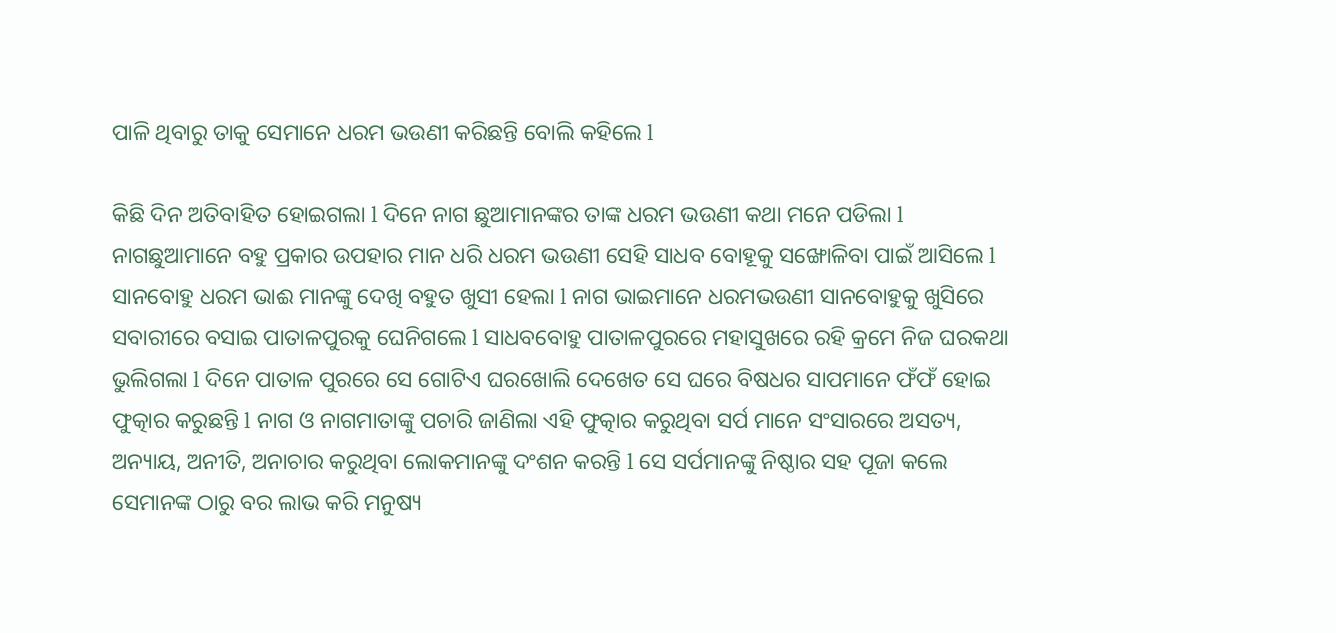ପାଳି ଥିବାରୁ ତାକୁ ସେମାନେ ଧରମ ଭଉଣୀ କରିଛନ୍ତି ବୋଲି କହିଲେ l

କିଛି ଦିନ ଅତିବାହିତ ହୋଇଗଲା l ଦିନେ ନାଗ ଛୁଆମାନଙ୍କର ତାଙ୍କ ଧରମ ଭଉଣୀ କଥା ମନେ ପଡିଲା l ନାଗଛୁଆମାନେ ବହୁ ପ୍ରକାର ଉପହାର ମାନ ଧରି ଧରମ ଭଉଣୀ ସେହି ସାଧବ ବୋହୂକୁ ସଙ୍ଖୋଳିବା ପାଇଁ ଆସିଲେ l ସାନବୋହୁ ଧରମ ଭାଈ ମାନଙ୍କୁ ଦେଖି ବହୁତ ଖୁସୀ ହେଲା l ନାଗ ଭାଇମାନେ ଧରମଭଉଣୀ ସାନବୋହୁକୁ ଖୁସିରେ ସବାରୀରେ ବସାଇ ପାତାଳପୁରକୁ ଘେନିଗଲେ l ସାଧବବୋହୁ ପାତାଳପୁରରେ ମହାସୁଖରେ ରହି କ୍ରମେ ନିଜ ଘରକଥା ଭୁଲିଗଲା l ଦିନେ ପାତାଳ ପୁରରେ ସେ ଗୋଟିଏ ଘରଖୋଲି ଦେଖେତ ସେ ଘରେ ବିଷଧର ସାପମାନେ ଫଁଫଁ ହୋଇ ଫୁତ୍କାର କରୁଛନ୍ତି l ନାଗ ଓ ନାଗମାତାଙ୍କୁ ପଚାରି ଜାଣିଲା ଏହି ଫୁତ୍କାର କରୁଥିବା ସର୍ପ ମାନେ ସଂସାରରେ ଅସତ୍ୟ, ଅନ୍ୟାୟ, ଅନୀତି, ଅନାଚାର କରୁଥିବା ଲୋକମାନଙ୍କୁ ଦଂଶନ କରନ୍ତି l ସେ ସର୍ପମାନଙ୍କୁ ନିଷ୍ଠାର ସହ ପୂଜା କଲେ ସେମାନଙ୍କ ଠାରୁ ବର ଲାଭ କରି ମନୁଷ୍ୟ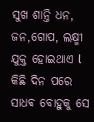ସୁଖ ଶାନ୍ତି ଧନ, ଜନ,ଗୋପ, ଲକ୍ଷ୍ମୀ ଯୁକ୍ତ ହୋଇଥାଏ l କିଛି ଦିନ ପରେ ସାଧଵ ବୋହୁକୁ ସେ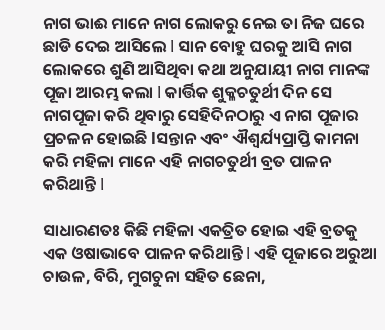ନାଗ ଭାଈ ମାନେ ନାଗ ଲୋକରୁ ନେଇ ତା ନିଜ ଘରେ ଛାଡି ଦେଇ ଆସିଲେ l ସାନ ବୋହୁ ଘରକୁ ଆସି ନାଗ ଲୋକରେ ଶୁଣି ଆସିଥିବା କଥା ଅନୁଯାୟୀ ନାଗ ମାନଙ୍କ ପୂଜା ଆରମ୍ଭ କଲା l କାର୍ତ୍ତିକ ଶୁକ୍ଳଚତୁର୍ଥୀ ଦିନ ସେ ନାଗପୂଜା କରି ଥିବାରୁ ସେହିଦିନଠାରୁ ଏ ନାଗ ପୂଜାର ପ୍ରଚଳନ ହୋଇଛି lସନ୍ତାନ ଏବଂ ଐଶ୍ଵର୍ଯ୍ୟପ୍ରାପ୍ତି କାମନା କରି ମହିଳା ମାନେ ଏହି ନାଗଚତୁର୍ଥୀ ବ୍ରତ ପାଳନ କରିଥାନ୍ତି l

ସାଧାରଣତଃ କିଛି ମହିଳା ଏକତ୍ରିତ ହୋଇ ଏହି ବ୍ରତକୁ ଏକ ଓଷାଭାବେ ପାଳନ କରିଥାନ୍ତି l ଏହି ପୂଜାରେ ଅରୁଆ ଚାଉଳ, ବିରି, ମୁଗଚୁନା ସହିତ ଛେନା,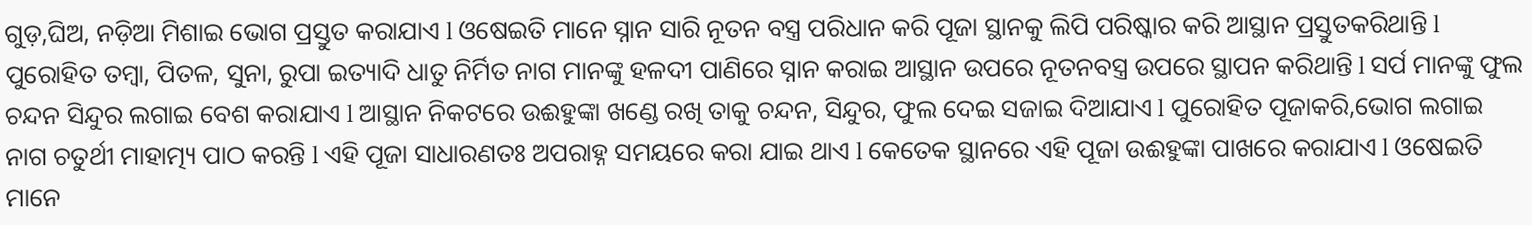ଗୁଡ଼,ଘିଅ, ନଡ଼ିଆ ମିଶାଇ ଭୋଗ ପ୍ରସ୍ତୁତ କରାଯାଏ l ଓଷେଇତି ମାନେ ସ୍ନାନ ସାରି ନୂତନ ବସ୍ତ୍ର ପରିଧାନ କରି ପୂଜା ସ୍ଥାନକୁ ଲିପି ପରିଷ୍କାର କରି ଆସ୍ଥାନ ପ୍ରସ୍ତୁତକରିଥାନ୍ତି l ପୁରୋହିତ ତମ୍ବା, ପିତଳ, ସୁନା, ରୁପା ଇତ୍ୟାଦି ଧାତୁ ନିର୍ମିତ ନାଗ ମାନଙ୍କୁ ହଳଦୀ ପାଣିରେ ସ୍ନାନ କରାଇ ଆସ୍ଥାନ ଉପରେ ନୂତନବସ୍ତ୍ର ଉପରେ ସ୍ଥାପନ କରିଥାନ୍ତି l ସର୍ପ ମାନଙ୍କୁ ଫୁଲ ଚନ୍ଦନ ସିନ୍ଦୁର ଲଗାଇ ବେଶ କରାଯାଏ l ଆସ୍ଥାନ ନିକଟରେ ଉଈହୁଙ୍କା ଖଣ୍ଡେ ରଖି ତାକୁ ଚନ୍ଦନ, ସିନ୍ଦୁର, ଫୁଲ ଦେଇ ସଜାଇ ଦିଆଯାଏ l ପୁରୋହିତ ପୂଜାକରି,ଭୋଗ ଲଗାଇ ନାଗ ଚତୁର୍ଥୀ ମାହାତ୍ମ୍ୟ ପାଠ କରନ୍ତି l ଏହି ପୂଜା ସାଧାରଣତଃ ଅପରାହ୍ନ ସମୟରେ କରା ଯାଇ ଥାଏ l କେତେକ ସ୍ଥାନରେ ଏହି ପୂଜା ଉଈହୁଙ୍କା ପାଖରେ କରାଯାଏ l ଓଷେଇତି ମାନେ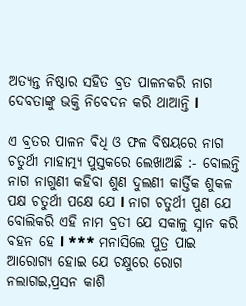ଅତ୍ୟନ୍ତ ନିଷ୍ଠାର ସହିତ ବ୍ରତ ପାଳନକରି ନାଗ ଦେବତାଙ୍କୁ ଭକ୍ତି ନିବେଦନ କରି ଥାଆନ୍ତି l

ଏ ବ୍ରତର ପାଳନ ଵିଧି ଓ ଫଳ ବିଷୟରେ ନାଗ ଚତୁର୍ଥୀ ମାହାତ୍ମ୍ୟ ପୁସ୍ତକରେ ଲେଖାଅଛି :- ବୋଲନ୍ତି ନାଗ ନାଗୁଣୀ କହିବା ଶୁଣ ଦୁଲଣୀ କାର୍ତ୍ତିକ ଶୁକଳ ପକ୍ଷ ଚତୁର୍ଥୀ ପକ୍ଷେ ଯେ l ନାଗ ଚତୁର୍ଥୀ ପୁଣ ଯେ ବୋଲିକରି ଏହି ନାମ ବ୍ରତୀ ଯେ ସକାଳୁ ସ୍ନାନ କରି ବହନ ହେ l *** ମନାସିଲେ ପୁତ୍ର ପାଇ ଆରୋଗ୍ୟ ହୋଇ ଯେ ଚକ୍ଷୁରେ ରୋଗ ନଲାଗଇ,ପ୍ରସନ କାଶି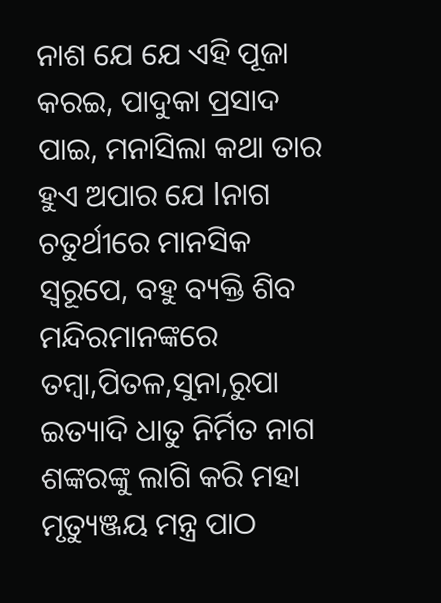ନାଶ ଯେ ଯେ ଏହି ପୂଜା କରଇ, ପାଦୁକା ପ୍ରସାଦ ପାଇ, ମନାସିଲା କଥା ତାର ହୁଏ ଅପାର ଯେ lନାଗ ଚତୁର୍ଥୀରେ ମାନସିକ ସ୍ୱରୂପେ, ବହୁ ବ୍ୟକ୍ତି ଶିବ ମନ୍ଦିରମାନଙ୍କରେ ତମ୍ବା,ପିତଳ,ସୁନା,ରୁପା ଇତ୍ୟାଦି ଧାତୁ ନିର୍ମିତ ନାଗ ଶଙ୍କରଙ୍କୁ ଲାଗି କରି ମହା ମୃତ୍ୟୁଞ୍ଜୟ ମନ୍ତ୍ର ପାଠ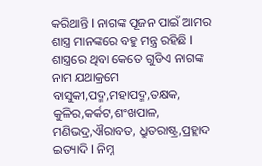କରିଥାନ୍ତି l ନାଗଙ୍କ ପୂଜନ ପାଇଁ ଆମର ଶାସ୍ତ୍ର ମାନଙ୍କରେ ବହୁ ମନ୍ତ୍ର ରହିଛି l ଶାସ୍ତ୍ରରେ ଥିବା କେତେ ଗୁଡିଏ ନାଗଙ୍କ ନାମ ଯଥାକ୍ରମେ ବାସୁକୀ,ପଦ୍ମ,ମହାପଦ୍ମ,ତକ୍ଷକ, କୁଳିର,କର୍କଟ,ଶଂଖପାଳ, ମଣିଭଦ୍ର,ଐରାବତ, ଧ୍ରୁତରାଷ୍ଟ୍ର,ପ୍ରହ୍ଲାଦ ଇତ୍ୟାଦି l ନିମ୍ନ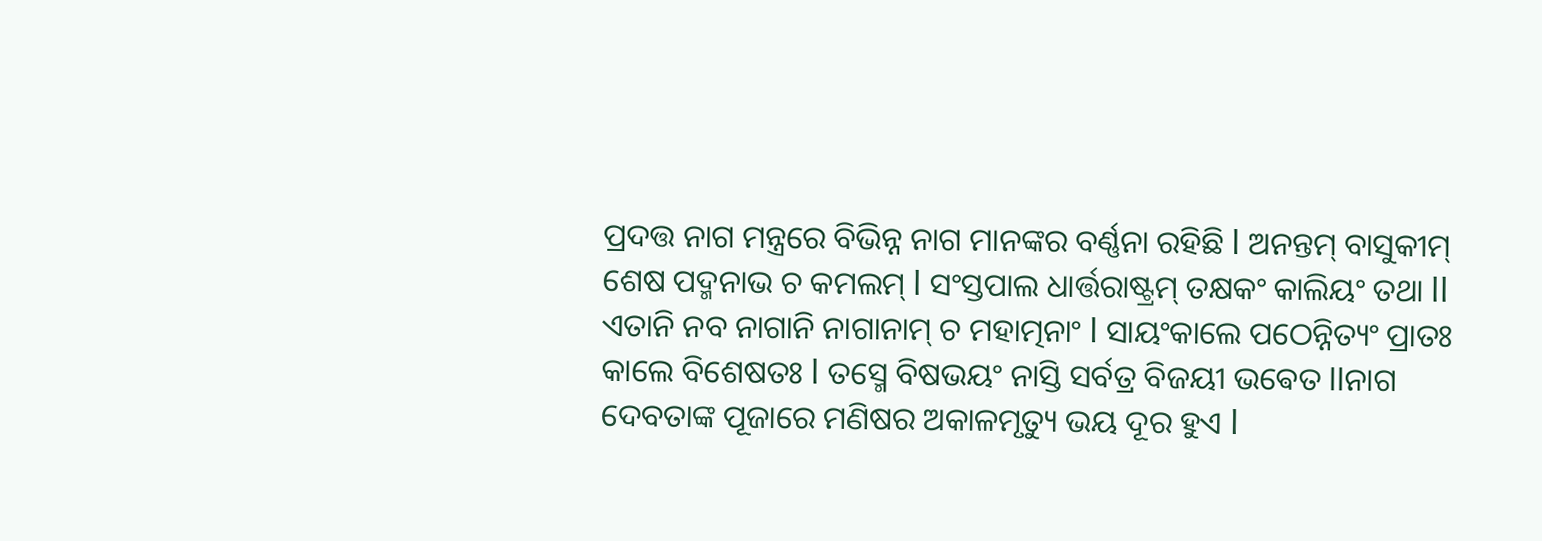ପ୍ରଦତ୍ତ ନାଗ ମନ୍ତ୍ରରେ ବିଭିନ୍ନ ନାଗ ମାନଙ୍କର ବର୍ଣ୍ଣନା ରହିଛି l ଅନନ୍ତମ୍ ବାସୁକୀମ୍ ଶେଷ ପଦ୍ମନାଭ ଚ କମଲମ୍ l ସଂସ୍ତପାଲ ଧାର୍ତ୍ତରାଷ୍ଟ୍ରମ୍ ତକ୍ଷକଂ କାଲିୟଂ ତଥା ll ଏତାନି ନବ ନାଗାନି ନାଗାନାମ୍ ଚ ମହାତ୍ମନାଂ l ସାୟଂକାଲେ ପଠେନ୍ନିତ୍ୟଂ ପ୍ରାତଃ କାଲେ ବିଶେଷତଃ l ତସ୍ମେ ବିଷଭୟଂ ନାସ୍ତି ସର୍ବତ୍ର ବିଜୟୀ ଭଵେତ llନାଗ ଦେବତାଙ୍କ ପୂଜାରେ ମଣିଷର ଅକାଳମୃତ୍ୟୁ ଭୟ ଦୂର ହୁଏ l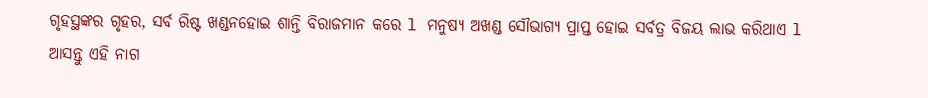ଗୃହସ୍ଥଙ୍କର ଗୃହର, ସର୍ବ ରିଷ୍ଟ ଖଣ୍ଡନହୋଇ ଶାନ୍ତି ବିରାଜମାନ କରେ l ମନୁଷ୍ୟ ଅଖଣ୍ଡ ସୌଭାଗ୍ୟ ପ୍ରାପ୍ତ ହୋଇ ସର୍ବତ୍ର ବିଜୟ ଲାଭ କରିଥାଏ l ଆସନ୍ତୁ ଏହି ନାଗ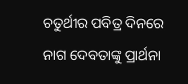ଚତୁର୍ଥୀର ପବିତ୍ର ଦିନରେ ନାଗ ଦେବତାଙ୍କୁ ପ୍ରାର୍ଥନା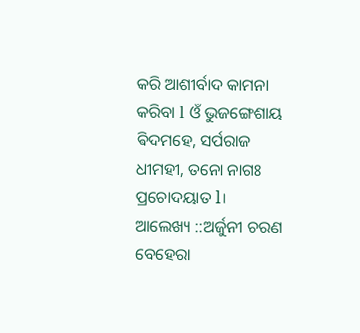କରି ଆଶୀର୍ବାଦ କାମନା କରିବା l ଓଁ ଭୁଜଙ୍ଗେଶାୟ ଵିଦମହେ, ସର୍ପରାଜ ଧୀମହୀ, ତନୋ ନାଗଃ ପ୍ରଚୋଦୟାତ l। ଆଲେଖ୍ୟ ::ଅର୍ଜୁନୀ ଚରଣ ବେହେରା